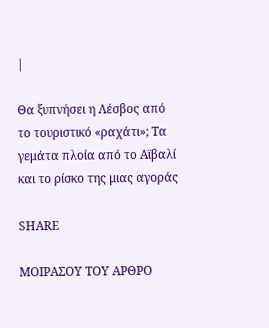|

Θα ξυπνήσει η Λέσβος από το τουριστικό «ραχάτι»; Τα γεμάτα πλοία από το Αϊβαλί και το ρίσκο της μιας αγοράς

SHARE

ΜΟΙΡΑΣΟΥ ΤΟΥ ΑΡΘΡΟ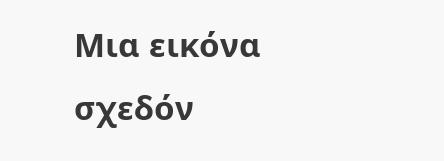Μια εικόνα σχεδόν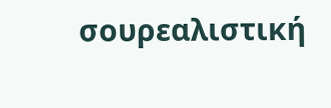σουρεαλιστική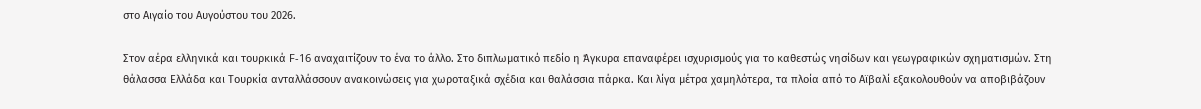στο Αιγαίο του Αυγούστου του 2026.

Στον αέρα ελληνικά και τουρκικά F-16 αναχαιτίζουν το ένα το άλλο. Στο διπλωματικό πεδίο η Άγκυρα επαναφέρει ισχυρισμούς για το καθεστώς νησίδων και γεωγραφικών σχηματισμών. Στη θάλασσα Ελλάδα και Τουρκία ανταλλάσσουν ανακοινώσεις για χωροταξικά σχέδια και θαλάσσια πάρκα. Και λίγα μέτρα χαμηλότερα, τα πλοία από το Αϊβαλί εξακολουθούν να αποβιβάζουν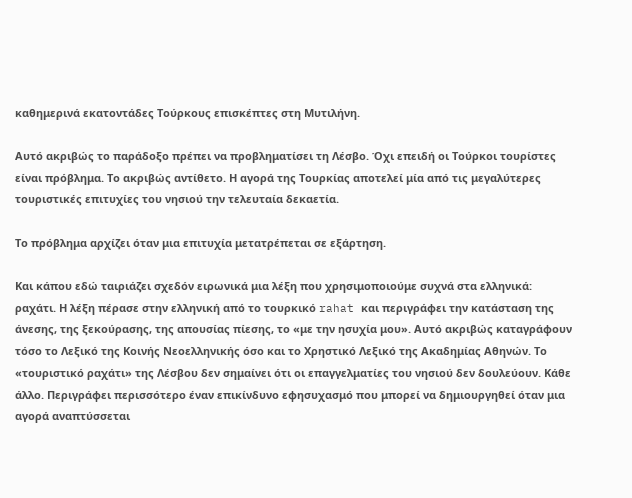καθημερινά εκατοντάδες Τούρκους επισκέπτες στη Μυτιλήνη.

Αυτό ακριβώς το παράδοξο πρέπει να προβληματίσει τη Λέσβο. Όχι επειδή οι Τούρκοι τουρίστες είναι πρόβλημα. Το ακριβώς αντίθετο. Η αγορά της Τουρκίας αποτελεί μία από τις μεγαλύτερες τουριστικές επιτυχίες του νησιού την τελευταία δεκαετία.

Το πρόβλημα αρχίζει όταν μια επιτυχία μετατρέπεται σε εξάρτηση.

Και κάπου εδώ ταιριάζει σχεδόν ειρωνικά μια λέξη που χρησιμοποιούμε συχνά στα ελληνικά: ραχάτι. Η λέξη πέρασε στην ελληνική από το τουρκικό rahat και περιγράφει την κατάσταση της άνεσης, της ξεκούρασης, της απουσίας πίεσης, το «με την ησυχία μου». Αυτό ακριβώς καταγράφουν τόσο το Λεξικό της Κοινής Νεοελληνικής όσο και το Χρηστικό Λεξικό της Ακαδημίας Αθηνών. Το «τουριστικό ραχάτι» της Λέσβου δεν σημαίνει ότι οι επαγγελματίες του νησιού δεν δουλεύουν. Κάθε άλλο. Περιγράφει περισσότερο έναν επικίνδυνο εφησυχασμό που μπορεί να δημιουργηθεί όταν μια αγορά αναπτύσσεται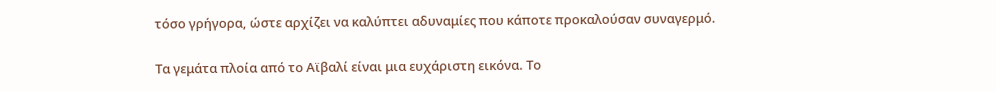τόσο γρήγορα, ώστε αρχίζει να καλύπτει αδυναμίες που κάποτε προκαλούσαν συναγερμό.

Τα γεμάτα πλοία από το Αϊβαλί είναι μια ευχάριστη εικόνα. Το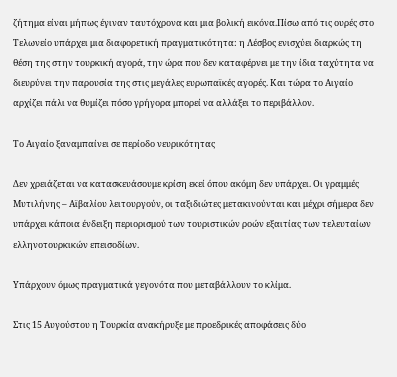ζήτημα είναι μήπως έγιναν ταυτόχρονα και μια βολική εικόνα.Πίσω από τις ουρές στο Τελωνείο υπάρχει μια διαφορετική πραγματικότητα: η Λέσβος ενισχύει διαρκώς τη θέση της στην τουρκική αγορά, την ώρα που δεν καταφέρνει με την ίδια ταχύτητα να διευρύνει την παρουσία της στις μεγάλες ευρωπαϊκές αγορές. Και τώρα το Αιγαίο αρχίζει πάλι να θυμίζει πόσο γρήγορα μπορεί να αλλάξει το περιβάλλον.

Το Αιγαίο ξαναμπαίνει σε περίοδο νευρικότητας

Δεν χρειάζεται να κατασκευάσουμε κρίση εκεί όπου ακόμη δεν υπάρχει. Οι γραμμές Μυτιλήνης – Αϊβαλίου λειτουργούν, οι ταξιδιώτες μετακινούνται και μέχρι σήμερα δεν υπάρχει κάποια ένδειξη περιορισμού των τουριστικών ροών εξαιτίας των τελευταίων ελληνοτουρκικών επεισοδίων.

Υπάρχουν όμως πραγματικά γεγονότα που μεταβάλλουν το κλίμα.

Στις 15 Αυγούστου η Τουρκία ανακήρυξε με προεδρικές αποφάσεις δύο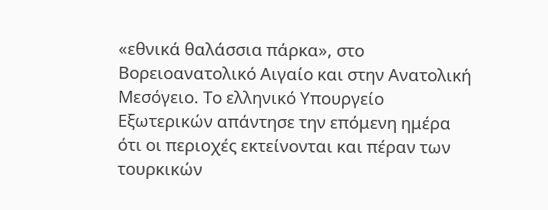«εθνικά θαλάσσια πάρκα», στο Βορειοανατολικό Αιγαίο και στην Ανατολική Μεσόγειο. Το ελληνικό Υπουργείο Εξωτερικών απάντησε την επόμενη ημέρα ότι οι περιοχές εκτείνονται και πέραν των τουρκικών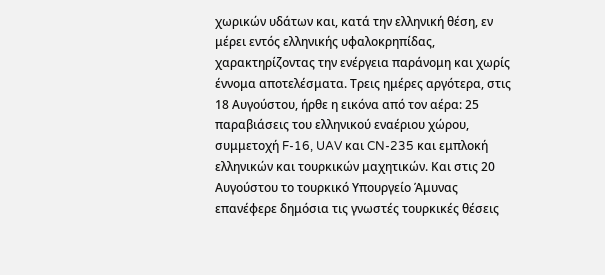χωρικών υδάτων και, κατά την ελληνική θέση, εν μέρει εντός ελληνικής υφαλοκρηπίδας, χαρακτηρίζοντας την ενέργεια παράνομη και χωρίς έννομα αποτελέσματα. Τρεις ημέρες αργότερα, στις 18 Αυγούστου, ήρθε η εικόνα από τον αέρα: 25 παραβιάσεις του ελληνικού εναέριου χώρου, συμμετοχή F-16, UAV και CN-235 και εμπλοκή ελληνικών και τουρκικών μαχητικών. Και στις 20 Αυγούστου το τουρκικό Υπουργείο Άμυνας επανέφερε δημόσια τις γνωστές τουρκικές θέσεις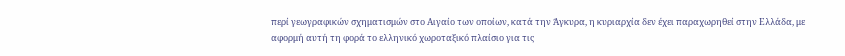περί γεωγραφικών σχηματισμών στο Αιγαίο των οποίων, κατά την Άγκυρα, η κυριαρχία δεν έχει παραχωρηθεί στην Ελλάδα, με αφορμή αυτή τη φορά το ελληνικό χωροταξικό πλαίσιο για τις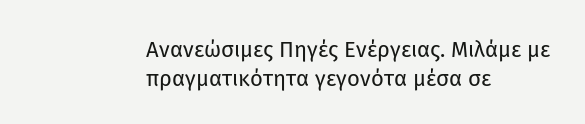Ανανεώσιμες Πηγές Ενέργειας. Μιλάμε με πραγματικότητα γεγονότα μέσα σε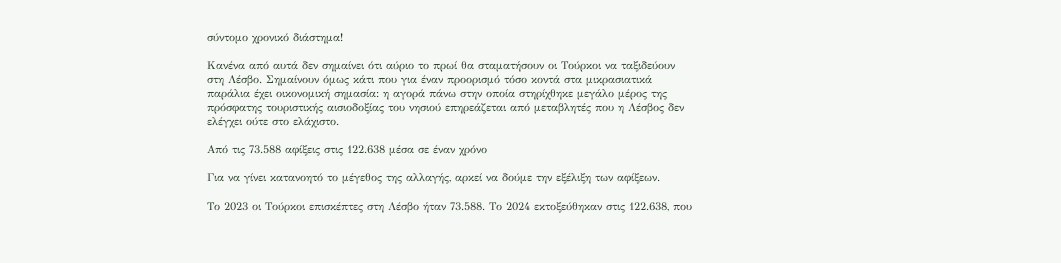σύντομο χρονικό διάστημα!

Κανένα από αυτά δεν σημαίνει ότι αύριο το πρωί θα σταματήσουν οι Τούρκοι να ταξιδεύουν στη Λέσβο. Σημαίνουν όμως κάτι που για έναν προορισμό τόσο κοντά στα μικρασιατικά παράλια έχει οικονομική σημασία: η αγορά πάνω στην οποία στηρίχθηκε μεγάλο μέρος της πρόσφατης τουριστικής αισιοδοξίας του νησιού επηρεάζεται από μεταβλητές που η Λέσβος δεν ελέγχει ούτε στο ελάχιστο.

Από τις 73.588 αφίξεις στις 122.638 μέσα σε έναν χρόνο

Για να γίνει κατανοητό το μέγεθος της αλλαγής, αρκεί να δούμε την εξέλιξη των αφίξεων.

Το 2023 οι Τούρκοι επισκέπτες στη Λέσβο ήταν 73.588. Το 2024 εκτοξεύθηκαν στις 122.638, που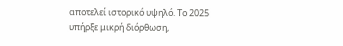αποτελεί ιστορικό υψηλό. Το 2025 υπήρξε μικρή διόρθωση,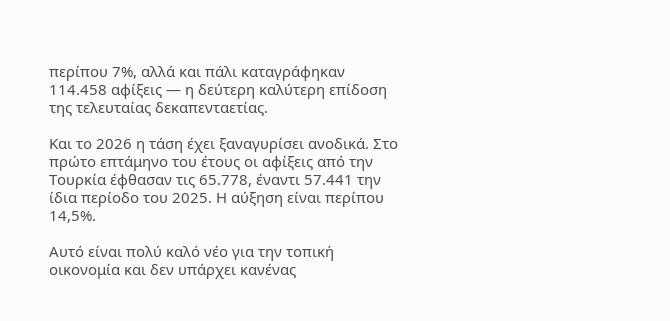περίπου 7%, αλλά και πάλι καταγράφηκαν 114.458 αφίξεις — η δεύτερη καλύτερη επίδοση της τελευταίας δεκαπενταετίας.

Και το 2026 η τάση έχει ξαναγυρίσει ανοδικά. Στο πρώτο επτάμηνο του έτους οι αφίξεις από την Τουρκία έφθασαν τις 65.778, έναντι 57.441 την ίδια περίοδο του 2025. Η αύξηση είναι περίπου 14,5%.

Αυτό είναι πολύ καλό νέο για την τοπική οικονομία και δεν υπάρχει κανένας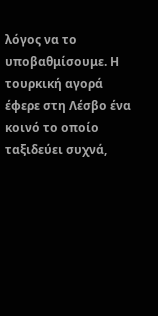λόγος να το υποβαθμίσουμε. Η τουρκική αγορά έφερε στη Λέσβο ένα κοινό το οποίο ταξιδεύει συχνά,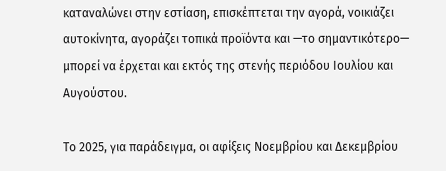καταναλώνει στην εστίαση, επισκέπτεται την αγορά, νοικιάζει αυτοκίνητα, αγοράζει τοπικά προϊόντα και —το σημαντικότερο— μπορεί να έρχεται και εκτός της στενής περιόδου Ιουλίου και Αυγούστου.

Το 2025, για παράδειγμα, οι αφίξεις Νοεμβρίου και Δεκεμβρίου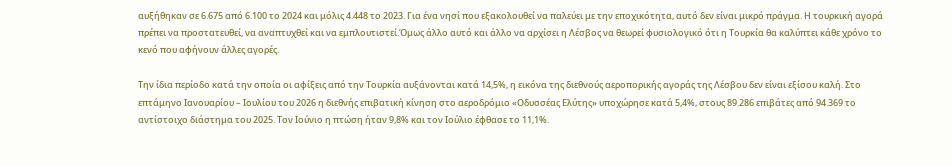αυξήθηκαν σε 6.675 από 6.100 το 2024 και μόλις 4.448 το 2023. Για ένα νησί που εξακολουθεί να παλεύει με την εποχικότητα, αυτό δεν είναι μικρό πράγμα. Η τουρκική αγορά πρέπει να προστατευθεί, να αναπτυχθεί και να εμπλουτιστεί.Όμως άλλο αυτό και άλλο να αρχίσει η Λέσβος να θεωρεί φυσιολογικό ότι η Τουρκία θα καλύπτει κάθε χρόνο το κενό που αφήνουν άλλες αγορές.

Την ίδια περίοδο κατά την οποία οι αφίξεις από την Τουρκία αυξάνονται κατά 14,5%, η εικόνα της διεθνούς αεροπορικής αγοράς της Λέσβου δεν είναι εξίσου καλή. Στο επτάμηνο Ιανουαρίου – Ιουλίου του 2026 η διεθνής επιβατική κίνηση στο αεροδρόμιο «Οδυσσέας Ελύτης» υποχώρησε κατά 5,4%, στους 89.286 επιβάτες από 94.369 το αντίστοιχο διάστημα του 2025. Τον Ιούνιο η πτώση ήταν 9,8% και τον Ιούλιο έφθασε το 11,1%.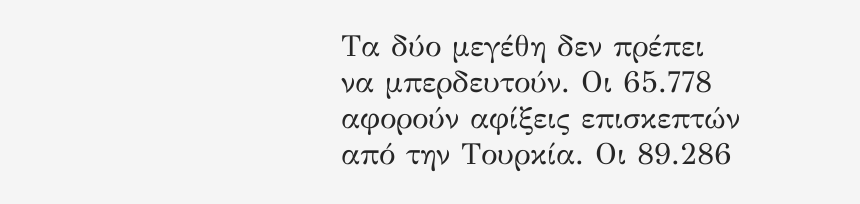Τα δύο μεγέθη δεν πρέπει να μπερδευτούν. Οι 65.778 αφορούν αφίξεις επισκεπτών από την Τουρκία. Οι 89.286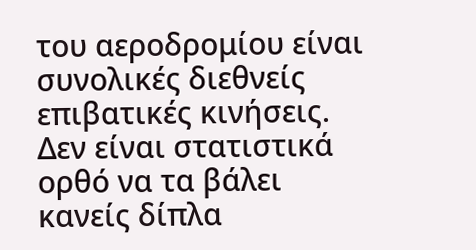του αεροδρομίου είναι συνολικές διεθνείς επιβατικές κινήσεις. Δεν είναι στατιστικά ορθό να τα βάλει κανείς δίπλα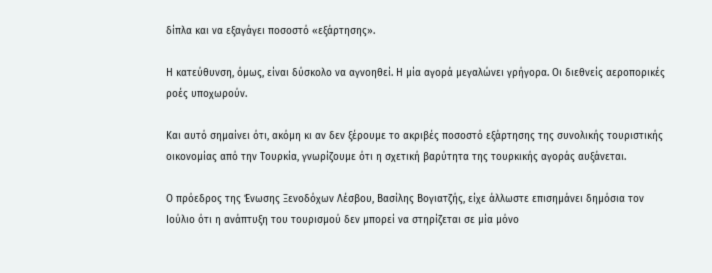δίπλα και να εξαγάγει ποσοστό «εξάρτησης».

Η κατεύθυνση, όμως, είναι δύσκολο να αγνοηθεί. Η μία αγορά μεγαλώνει γρήγορα. Οι διεθνείς αεροπορικές ροές υποχωρούν.

Και αυτό σημαίνει ότι, ακόμη κι αν δεν ξέρουμε το ακριβές ποσοστό εξάρτησης της συνολικής τουριστικής οικονομίας από την Τουρκία, γνωρίζουμε ότι η σχετική βαρύτητα της τουρκικής αγοράς αυξάνεται.

Ο πρόεδρος της Ένωσης Ξενοδόχων Λέσβου, Βασίλης Βογιατζής, είχε άλλωστε επισημάνει δημόσια τον Ιούλιο ότι η ανάπτυξη του τουρισμού δεν μπορεί να στηρίζεται σε μία μόνο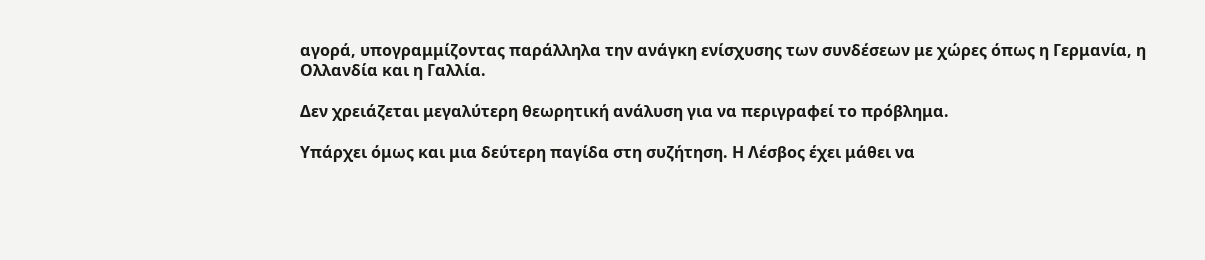αγορά, υπογραμμίζοντας παράλληλα την ανάγκη ενίσχυσης των συνδέσεων με χώρες όπως η Γερμανία, η Ολλανδία και η Γαλλία.

Δεν χρειάζεται μεγαλύτερη θεωρητική ανάλυση για να περιγραφεί το πρόβλημα.

Υπάρχει όμως και μια δεύτερη παγίδα στη συζήτηση. Η Λέσβος έχει μάθει να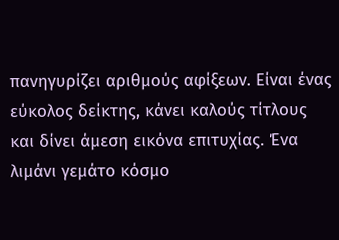πανηγυρίζει αριθμούς αφίξεων. Είναι ένας εύκολος δείκτης, κάνει καλούς τίτλους και δίνει άμεση εικόνα επιτυχίας. Ένα λιμάνι γεμάτο κόσμο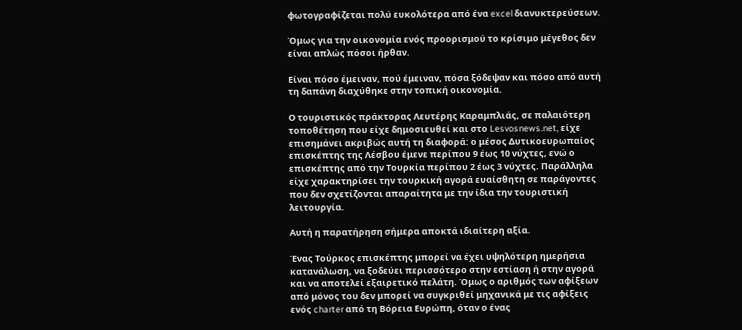φωτογραφίζεται πολύ ευκολότερα από ένα excel διανυκτερεύσεων.

Όμως για την οικονομία ενός προορισμού το κρίσιμο μέγεθος δεν είναι απλώς πόσοι ήρθαν.

Είναι πόσο έμειναν, πού έμειναν, πόσα ξόδεψαν και πόσο από αυτή τη δαπάνη διαχύθηκε στην τοπική οικονομία.

Ο τουριστικός πράκτορας Λευτέρης Καραμπλιάς, σε παλαιότερη τοποθέτηση που είχε δημοσιευθεί και στο Lesvosnews.net, είχε επισημάνει ακριβώς αυτή τη διαφορά: ο μέσος Δυτικοευρωπαίος επισκέπτης της Λέσβου έμενε περίπου 9 έως 10 νύχτες, ενώ ο επισκέπτης από την Τουρκία περίπου 2 έως 3 νύχτες. Παράλληλα είχε χαρακτηρίσει την τουρκική αγορά ευαίσθητη σε παράγοντες που δεν σχετίζονται απαραίτητα με την ίδια την τουριστική λειτουργία.

Αυτή η παρατήρηση σήμερα αποκτά ιδιαίτερη αξία.

Ένας Τούρκος επισκέπτης μπορεί να έχει υψηλότερη ημερήσια κατανάλωση, να ξοδεύει περισσότερο στην εστίαση ή στην αγορά και να αποτελεί εξαιρετικό πελάτη. Όμως ο αριθμός των αφίξεων από μόνος του δεν μπορεί να συγκριθεί μηχανικά με τις αφίξεις ενός charter από τη Βόρεια Ευρώπη, όταν ο ένας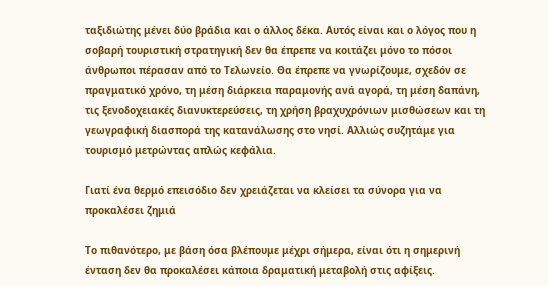ταξιδιώτης μένει δύο βράδια και ο άλλος δέκα. Αυτός είναι και ο λόγος που η σοβαρή τουριστική στρατηγική δεν θα έπρεπε να κοιτάζει μόνο το πόσοι άνθρωποι πέρασαν από το Τελωνείο. Θα έπρεπε να γνωρίζουμε, σχεδόν σε πραγματικό χρόνο, τη μέση διάρκεια παραμονής ανά αγορά, τη μέση δαπάνη, τις ξενοδοχειακές διανυκτερεύσεις, τη χρήση βραχυχρόνιων μισθώσεων και τη γεωγραφική διασπορά της κατανάλωσης στο νησί. Αλλιώς συζητάμε για τουρισμό μετρώντας απλώς κεφάλια.

Γιατί ένα θερμό επεισόδιο δεν χρειάζεται να κλείσει τα σύνορα για να προκαλέσει ζημιά

Το πιθανότερο, με βάση όσα βλέπουμε μέχρι σήμερα, είναι ότι η σημερινή ένταση δεν θα προκαλέσει κάποια δραματική μεταβολή στις αφίξεις.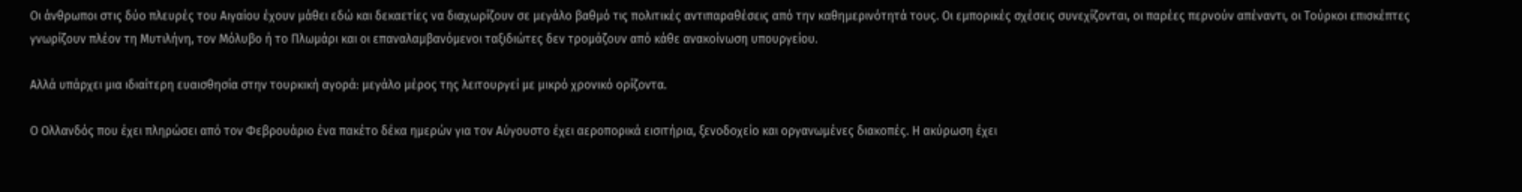Οι άνθρωποι στις δύο πλευρές του Αιγαίου έχουν μάθει εδώ και δεκαετίες να διαχωρίζουν σε μεγάλο βαθμό τις πολιτικές αντιπαραθέσεις από την καθημερινότητά τους. Οι εμπορικές σχέσεις συνεχίζονται, οι παρέες περνούν απέναντι, οι Τούρκοι επισκέπτες γνωρίζουν πλέον τη Μυτιλήνη, τον Μόλυβο ή το Πλωμάρι και οι επαναλαμβανόμενοι ταξιδιώτες δεν τρομάζουν από κάθε ανακοίνωση υπουργείου.

Αλλά υπάρχει μια ιδιαίτερη ευαισθησία στην τουρκική αγορά: μεγάλο μέρος της λειτουργεί με μικρό χρονικό ορίζοντα.

Ο Ολλανδός που έχει πληρώσει από τον Φεβρουάριο ένα πακέτο δέκα ημερών για τον Αύγουστο έχει αεροπορικά εισιτήρια, ξενοδοχείο και οργανωμένες διακοπές. Η ακύρωση έχει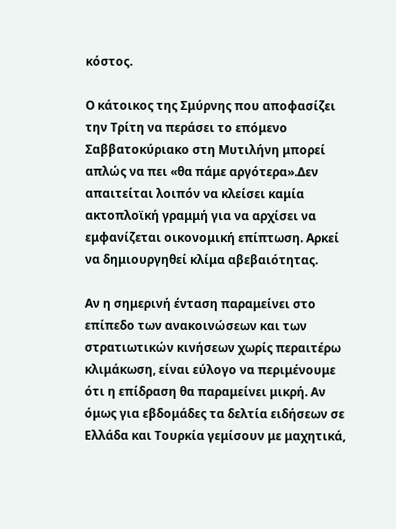κόστος.

Ο κάτοικος της Σμύρνης που αποφασίζει την Τρίτη να περάσει το επόμενο Σαββατοκύριακο στη Μυτιλήνη μπορεί απλώς να πει «θα πάμε αργότερα».Δεν απαιτείται λοιπόν να κλείσει καμία ακτοπλοϊκή γραμμή για να αρχίσει να εμφανίζεται οικονομική επίπτωση. Αρκεί να δημιουργηθεί κλίμα αβεβαιότητας.

Αν η σημερινή ένταση παραμείνει στο επίπεδο των ανακοινώσεων και των στρατιωτικών κινήσεων χωρίς περαιτέρω κλιμάκωση, είναι εύλογο να περιμένουμε ότι η επίδραση θα παραμείνει μικρή. Αν όμως για εβδομάδες τα δελτία ειδήσεων σε Ελλάδα και Τουρκία γεμίσουν με μαχητικά,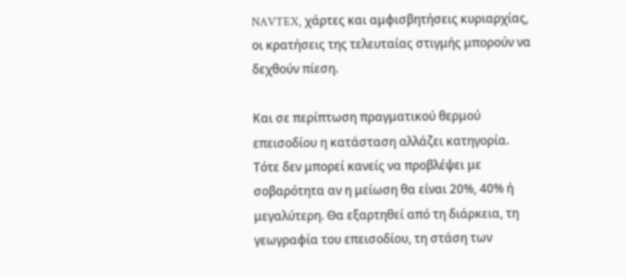NAVTEX, χάρτες και αμφισβητήσεις κυριαρχίας, οι κρατήσεις της τελευταίας στιγμής μπορούν να δεχθούν πίεση.

Και σε περίπτωση πραγματικού θερμού επεισοδίου η κατάσταση αλλάζει κατηγορία. Τότε δεν μπορεί κανείς να προβλέψει με σοβαρότητα αν η μείωση θα είναι 20%, 40% ή μεγαλύτερη. Θα εξαρτηθεί από τη διάρκεια, τη γεωγραφία του επεισοδίου, τη στάση των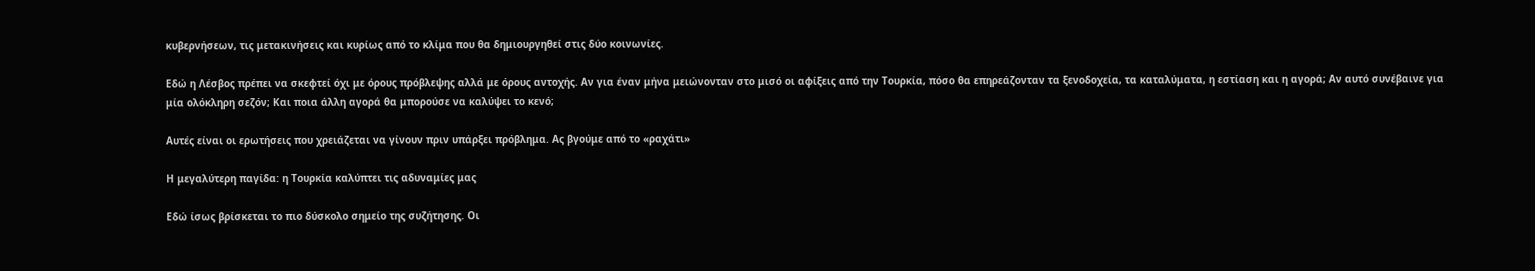κυβερνήσεων, τις μετακινήσεις και κυρίως από το κλίμα που θα δημιουργηθεί στις δύο κοινωνίες.

Εδώ η Λέσβος πρέπει να σκεφτεί όχι με όρους πρόβλεψης αλλά με όρους αντοχής. Αν για έναν μήνα μειώνονταν στο μισό οι αφίξεις από την Τουρκία, πόσο θα επηρεάζονταν τα ξενοδοχεία, τα καταλύματα, η εστίαση και η αγορά; Αν αυτό συνέβαινε για μία ολόκληρη σεζόν; Και ποια άλλη αγορά θα μπορούσε να καλύψει το κενό;

Αυτές είναι οι ερωτήσεις που χρειάζεται να γίνουν πριν υπάρξει πρόβλημα. Ας βγούμε από το «ραχάτι»

Η μεγαλύτερη παγίδα: η Τουρκία καλύπτει τις αδυναμίες μας

Εδώ ίσως βρίσκεται το πιο δύσκολο σημείο της συζήτησης. Οι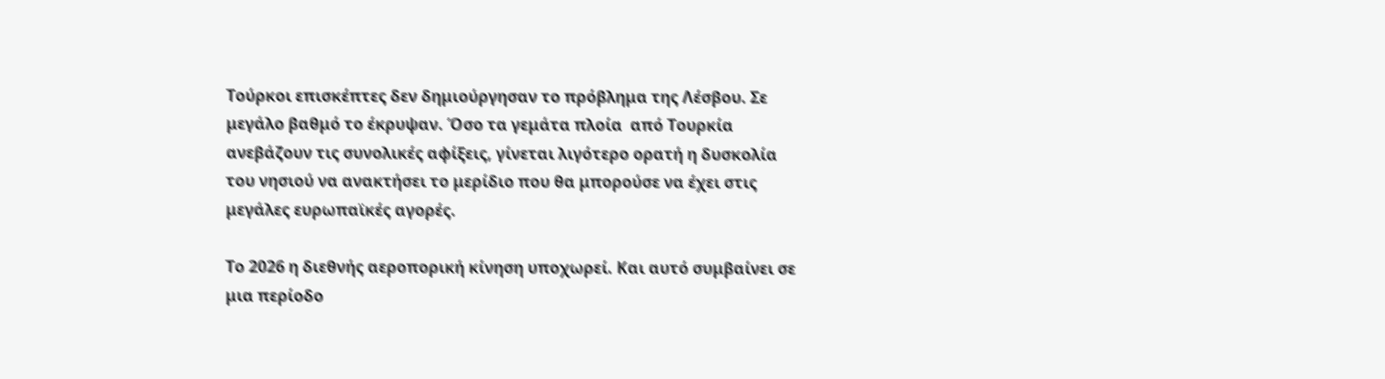Τούρκοι επισκέπτες δεν δημιούργησαν το πρόβλημα της Λέσβου. Σε μεγάλο βαθμό το έκρυψαν. Όσο τα γεμάτα πλοία  από Τουρκία ανεβάζουν τις συνολικές αφίξεις, γίνεται λιγότερο ορατή η δυσκολία του νησιού να ανακτήσει το μερίδιο που θα μπορούσε να έχει στις μεγάλες ευρωπαϊκές αγορές.

Το 2026 η διεθνής αεροπορική κίνηση υποχωρεί. Και αυτό συμβαίνει σε μια περίοδο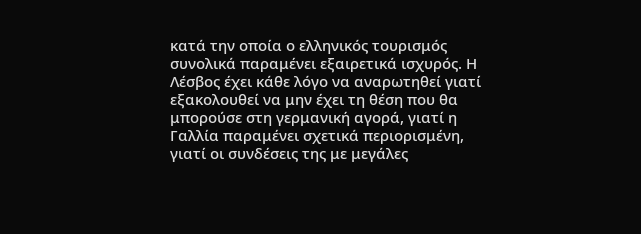κατά την οποία ο ελληνικός τουρισμός συνολικά παραμένει εξαιρετικά ισχυρός. Η Λέσβος έχει κάθε λόγο να αναρωτηθεί γιατί εξακολουθεί να μην έχει τη θέση που θα μπορούσε στη γερμανική αγορά, γιατί η Γαλλία παραμένει σχετικά περιορισμένη, γιατί οι συνδέσεις της με μεγάλες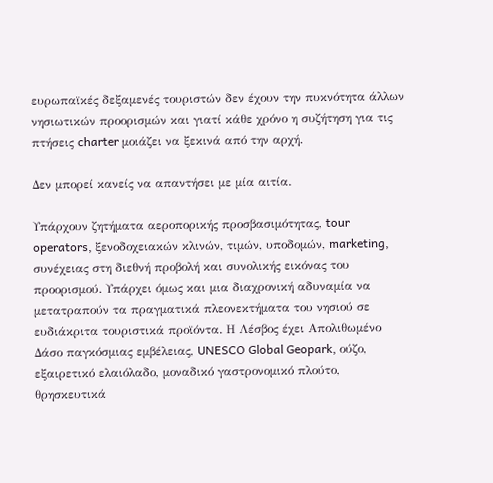ευρωπαϊκές δεξαμενές τουριστών δεν έχουν την πυκνότητα άλλων νησιωτικών προορισμών και γιατί κάθε χρόνο η συζήτηση για τις πτήσεις charter μοιάζει να ξεκινά από την αρχή.

Δεν μπορεί κανείς να απαντήσει με μία αιτία.

Υπάρχουν ζητήματα αεροπορικής προσβασιμότητας, tour operators, ξενοδοχειακών κλινών, τιμών, υποδομών, marketing, συνέχειας στη διεθνή προβολή και συνολικής εικόνας του προορισμού. Υπάρχει όμως και μια διαχρονική αδυναμία να μετατραπούν τα πραγματικά πλεονεκτήματα του νησιού σε ευδιάκριτα τουριστικά προϊόντα. Η Λέσβος έχει Απολιθωμένο Δάσο παγκόσμιας εμβέλειας, UNESCO Global Geopark, ούζο, εξαιρετικό ελαιόλαδο, μοναδικό γαστρονομικό πλούτο, θρησκευτικά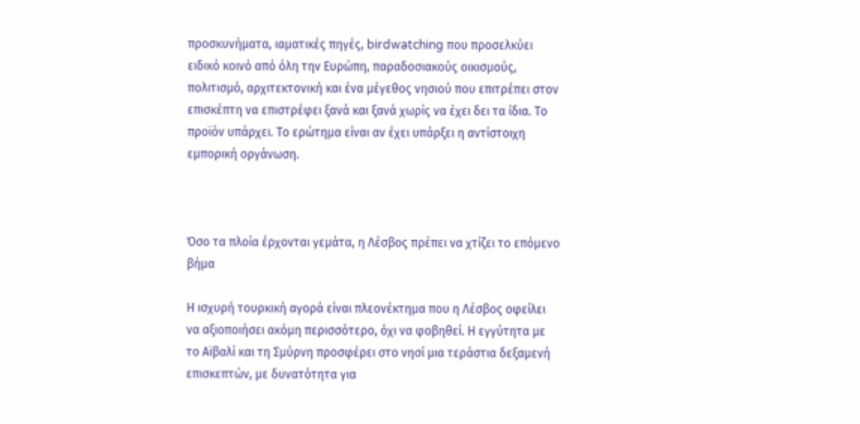προσκυνήματα, ιαματικές πηγές, birdwatching που προσελκύει ειδικό κοινό από όλη την Ευρώπη, παραδοσιακούς οικισμούς, πολιτισμό, αρχιτεκτονική και ένα μέγεθος νησιού που επιτρέπει στον επισκέπτη να επιστρέφει ξανά και ξανά χωρίς να έχει δει τα ίδια. Το προϊόν υπάρχει. Το ερώτημα είναι αν έχει υπάρξει η αντίστοιχη εμπορική οργάνωση.



Όσο τα πλοία έρχονται γεμάτα, η Λέσβος πρέπει να χτίζει το επόμενο βήμα

Η ισχυρή τουρκική αγορά είναι πλεονέκτημα που η Λέσβος οφείλει να αξιοποιήσει ακόμη περισσότερο, όχι να φοβηθεί. Η εγγύτητα με το Αϊβαλί και τη Σμύρνη προσφέρει στο νησί μια τεράστια δεξαμενή επισκεπτών, με δυνατότητα για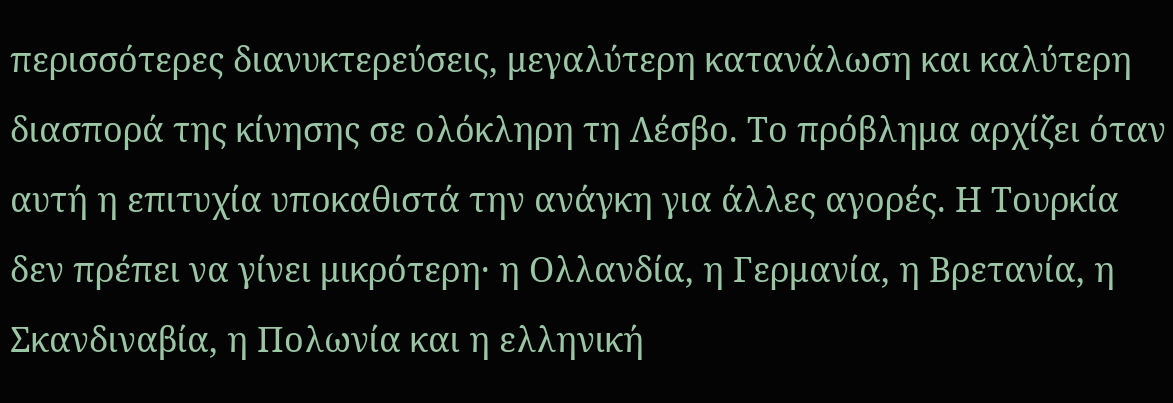περισσότερες διανυκτερεύσεις, μεγαλύτερη κατανάλωση και καλύτερη διασπορά της κίνησης σε ολόκληρη τη Λέσβο. Το πρόβλημα αρχίζει όταν αυτή η επιτυχία υποκαθιστά την ανάγκη για άλλες αγορές. Η Τουρκία δεν πρέπει να γίνει μικρότερη· η Ολλανδία, η Γερμανία, η Βρετανία, η Σκανδιναβία, η Πολωνία και η ελληνική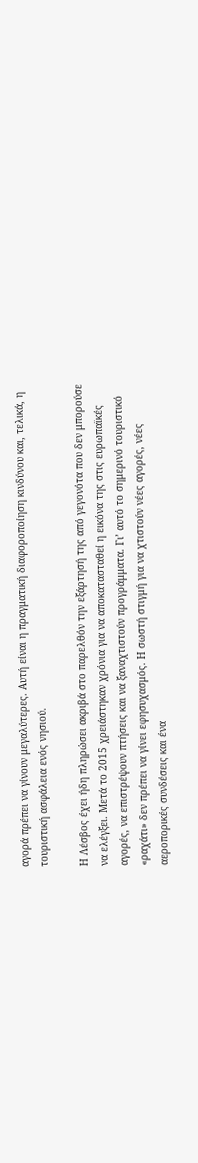αγορά πρέπει να γίνουν μεγαλύτερες. Αυτή είναι η πραγματική διαφοροποίηση κινδύνου και, τελικά, η τουριστική ασφάλεια ενός νησιού.

Η Λέσβος έχει ήδη πληρώσει ακριβά στο παρελθόν την εξάρτησή της από γεγονότα που δεν μπορούσε να ελέγξει. Μετά το 2015 χρειάστηκαν χρόνια για να αποκατασταθεί η εικόνα της στις ευρωπαϊκές αγορές, να επιστρέψουν πτήσεις και να ξαναχτιστούν προγράμματα. Γι’ αυτό το σημερινό τουριστικό «ραχάτι» δεν πρέπει να γίνει εφησυχασμός. Η σωστή στιγμή για να χτιστούν νέες αγορές, νέες αεροπορικές συνδέσεις και ένα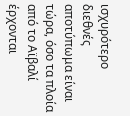ισχυρότερο διεθνές αποτύπωμα είναι τώρα, όσο τα πλοία από το Αϊβαλί έρχονται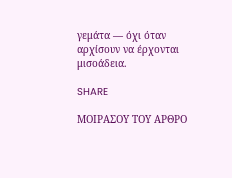γεμάτα — όχι όταν αρχίσουν να έρχονται μισοάδεια.

SHARE

ΜΟΙΡΑΣΟΥ ΤΟΥ ΑΡΘΡΟ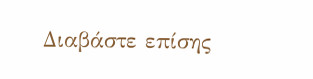Διαβάστε επίσης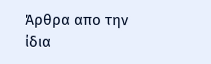Άρθρα απο την ίδια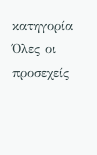κατηγορία
Όλες οι προσεχείς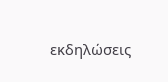εκδηλώσεις